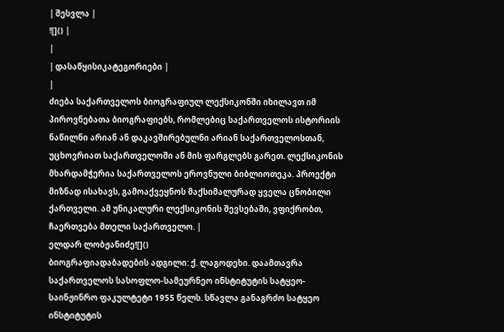| შესვლა |
![]() |
|
| დასაწყისიკატეგორიები |
|
ძიება საქართველოს ბიოგრაფიულ ლექსიკონში იხილავთ იმ პიროვნებათა ბიოგრაფიებს, რომლებიც საქართველოს ისტორიის ნაწილნი არიან ან დაკავშირებულნი არიან საქართველოსთან, უცხოვრიათ საქართველოში ან მის ფარგლებს გარეთ. ლექსიკონის მხარდამჭერია საქართველოს ეროვნული ბიბლიოთეკა. პროექტი მიზნად ისახავს, გამოაქვეყნოს მაქსიმალურად ყველა ცნობილი ქართველი. ამ უნიკალური ლექსიკონის შევსებაში, ვფიქრობთ, ჩაერთვება მთელი საქართველო. |
ელდარ ლობჟანიძე![]()
ბიოგრაფიადაბადების ადგილი: ქ. ლაგოდეხი. დაამთავრა საქართველოს სასოფლო-სამეურნეო ინსტიტუტის სატყეო-საინჟინრო ფაკულტეტი 1955 წელს. სწავლა განაგრძო სატყეო ინსტიტუტის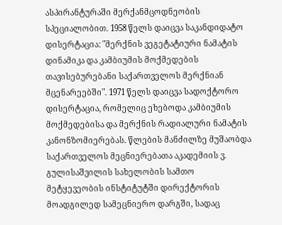ასპირანტურაში მერქანმცოდნეობის სპეციალობით. 1958 წელს დაიცვა საკანდიდატო დისერტაცია: "მერქნის ვეგეტატიური ნამატის დინამიკა და კამბიუმის მოქმედების თავისებურებანი საქართველოს მერქნიან მცენარეებში". 1971 წელს დაიცვა სადოქტორო დისერტაცია, რომელიც ეხებოდა კამბიუმის მოქმედებისა და მერქნის რადიალური ნამატის კანონზომიერებას. წლების მანძილზე მუშაობდა საქართველოს მეცნიერებათა აკადემიის ვ. გულისაშვილის სახელობის სამთო მეტყევეობის ინსტიტუტში დირექტორის მოადგილედ სამეცნიერო დარგში, სადაც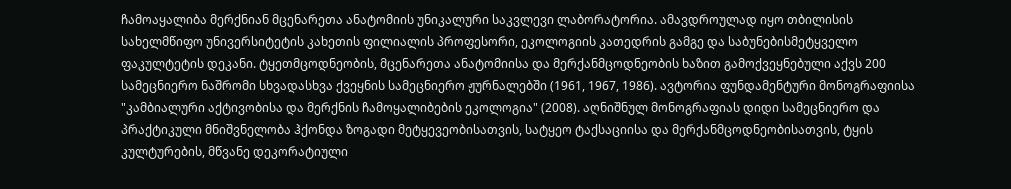ჩამოაყალიბა მერქნიან მცენარეთა ანატომიის უნიკალური საკვლევი ლაბორატორია. ამავდროულად იყო თბილისის სახელმწიფო უნივერსიტეტის კახეთის ფილიალის პროფესორი, ეკოლოგიის კათედრის გამგე და საბუნებისმეტყველო ფაკულტეტის დეკანი. ტყეთმცოდნეობის, მცენარეთა ანატომიისა და მერქანმცოდნეობის ხაზით გამოქვეყნებული აქვს 200 სამეცნიერო ნაშრომი სხვადასხვა ქვეყნის სამეცნიერო ჟურნალებში (1961, 1967, 1986). ავტორია ფუნდამენტური მონოგრაფიისა "კამბიალური აქტივობისა და მერქნის ჩამოყალიბების ეკოლოგია" (2008). აღნიშნულ მონოგრაფიას დიდი სამეცნიერო და პრაქტიკული მნიშვნელობა ჰქონდა ზოგადი მეტყევეობისათვის, სატყეო ტაქსაციისა და მერქანმცოდნეობისათვის, ტყის კულტურების, მწვანე დეკორატიული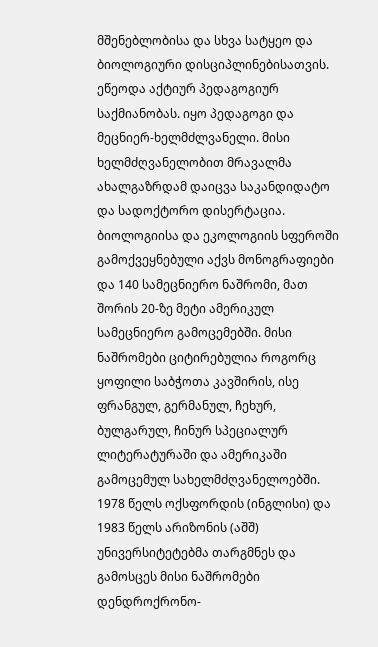მშენებლობისა და სხვა სატყეო და ბიოლოგიური დისციპლინებისათვის. ეწეოდა აქტიურ პედაგოგიურ საქმიანობას. იყო პედაგოგი და მეცნიერ-ხელმძლვანელი. მისი ხელმძღვანელობით მრავალმა ახალგაზრდამ დაიცვა საკანდიდატო და სადოქტორო დისერტაცია. ბიოლოგიისა და ეკოლოგიის სფეროში გამოქვეყნებული აქვს მონოგრაფიები და 140 სამეცნიერო ნაშრომი, მათ შორის 20-ზე მეტი ამერიკულ სამეცნიერო გამოცემებში. მისი ნაშრომები ციტირებულია როგორც ყოფილი საბჭოთა კავშირის, ისე ფრანგულ, გერმანულ, ჩეხურ, ბულგარულ, ჩინურ სპეციალურ ლიტერატურაში და ამერიკაში გამოცემულ სახელმძღვანელოებში. 1978 წელს ოქსფორდის (ინგლისი) და 1983 წელს არიზონის (აშშ) უნივერსიტეტებმა თარგმნეს და გამოსცეს მისი ნაშრომები დენდროქრონო-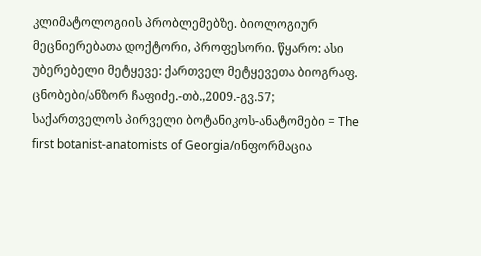კლიმატოლოგიის პრობლემებზე. ბიოლოგიურ მეცნიერებათა დოქტორი, პროფესორი. წყარო: ასი უბერებელი მეტყევე: ქართველ მეტყევეთა ბიოგრაფ. ცნობები/ანზორ ჩაფიძე.-თბ.,2009.-გვ.57; საქართველოს პირველი ბოტანიკოს-ანატომები = The first botanist-anatomists of Georgia/ინფორმაცია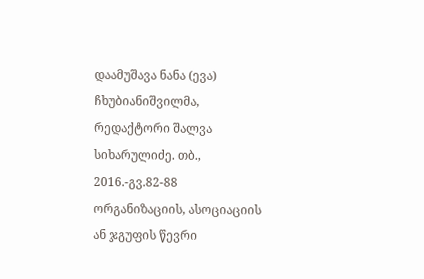დაამუშავა ნანა (ევა) ჩხუბიანიშვილმა, რედაქტორი შალვა სიხარულიძე. თბ., 2016.-გვ.82-88 ორგანიზაციის, ასოციაციის ან ჯგუფის წევრი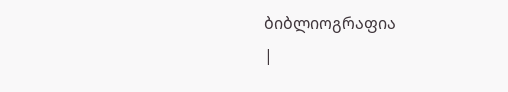ბიბლიოგრაფია
|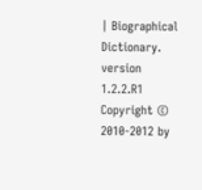| Biographical Dictionary. version 1.2.2.R1 Copyright © 2010-2012 by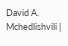David A. Mchedlishvili |